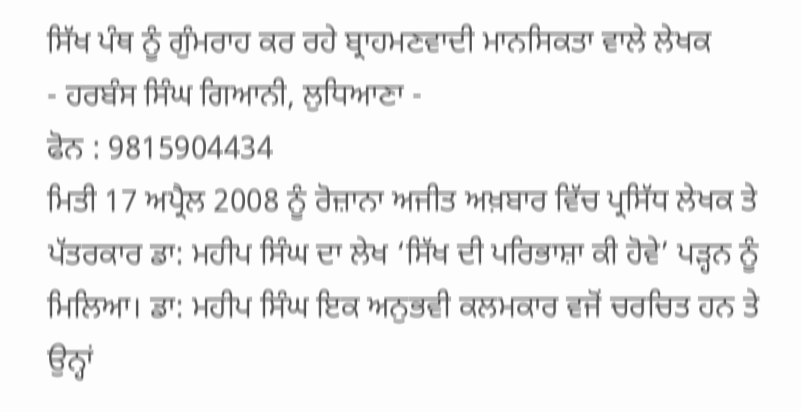ਸਿੱਖ ਪੰਥ ਨੂੰ ਗੁੰਮਰਾਹ ਕਰ ਰਹੇ ਬ੍ਰਾਹਮਣਵਾਦੀ ਮਾਨਸਿਕਤਾ ਵਾਲੇ ਲੇਖਕ
- ਹਰਬੰਸ ਸਿੰਘ ਗਿਆਨੀ, ਲੁਧਿਆਣਾ -
ਫੋਨ : 9815904434
ਮਿਤੀ 17 ਅਪ੍ਰੈਲ 2008 ਨੂੰ ਰੋਜ਼ਾਨਾ ਅਜੀਤ ਅਖ਼ਬਾਰ ਵਿੱਚ ਪ੍ਰਸਿੱਧ ਲੇਖਕ ਤੇ ਪੱਤਰਕਾਰ ਡਾ: ਮਹੀਪ ਸਿੰਘ ਦਾ ਲੇਖ ‘ਸਿੱਖ ਦੀ ਪਰਿਭਾਸ਼ਾ ਕੀ ਹੋਵੇ’ ਪੜ੍ਹਨ ਨੂੰ ਮਿਲਿਆ। ਡਾ: ਮਹੀਪ ਸਿੰਘ ਇਕ ਅਨੁਭਵੀ ਕਲਮਕਾਰ ਵਜੋਂ ਚਰਚਿਤ ਹਨ ਤੇ ਉਨ੍ਹਾਂ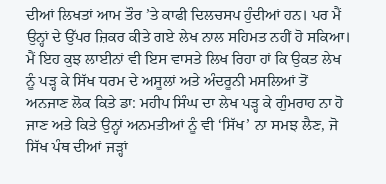ਦੀਆਂ ਲਿਖਤਾਂ ਆਮ ਤੌਰ ’ਤੇ ਕਾਫੀ ਦਿਲਚਸਪ ਹੁੰਦੀਆਂ ਹਨ। ਪਰ ਮੈਂ ਉਨ੍ਹਾਂ ਦੇ ਉੱਪਰ ਜ਼ਿਕਰ ਕੀਤੇ ਗਏ ਲੇਖ ਨਾਲ ਸਹਿਮਤ ਨਹੀਂ ਹੋ ਸਕਿਆ। ਮੈਂ ਇਹ ਕੁਝ ਲਾਈਨਾਂ ਵੀ ਇਸ ਵਾਸਤੇ ਲਿਖ ਰਿਹਾ ਹਾਂ ਕਿ ਉਕਤ ਲੇਖ ਨੂੰ ਪੜ੍ਹ ਕੇ ਸਿੱਖ ਧਰਮ ਦੇ ਅਸੂਲਾਂ ਅਤੇ ਅੰਦਰੂਨੀ ਮਸਲਿਆਂ ਤੋਂ ਅਨਜਾਣ ਲੋਕ ਕਿਤੇ ਡਾ: ਮਹੀਪ ਸਿੰਘ ਦਾ ਲੇਖ ਪੜ੍ਹ ਕੇ ਗੁੰਮਰਾਹ ਨਾ ਹੋ ਜਾਣ ਅਤੇ ਕਿਤੇ ਉਨ੍ਹਾਂ ਅਨਮਤੀਆਂ ਨੂੰ ਵੀ ‘ਸਿੱਖ’ ਨਾ ਸਮਝ ਲੈਣ, ਜੋ ਸਿੱਖ ਪੰਥ ਦੀਆਂ ਜੜ੍ਹਾਂ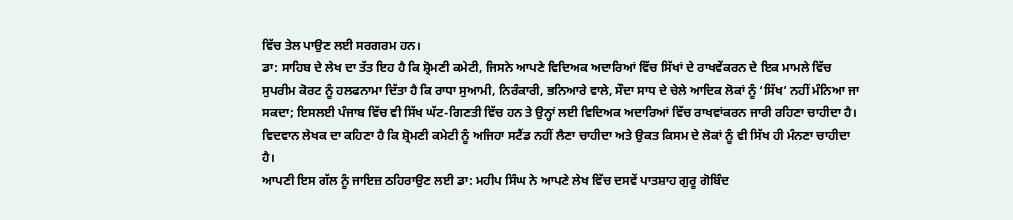ਵਿੱਚ ਤੇਲ ਪਾਉਣ ਲਈ ਸਰਗਰਮ ਹਨ।
ਡਾ: ਸਾਹਿਬ ਦੇ ਲੇਖ ਦਾ ਤੱਤ ਇਹ ਹੈ ਕਿ ਸ਼੍ਰੋਮਣੀ ਕਮੇਟੀ, ਜਿਸਨੇ ਆਪਣੇ ਵਿਦਿਅਕ ਅਦਾਰਿਆਂ ਵਿੱਚ ਸਿੱਖਾਂ ਦੇ ਰਾਖਵੇਂਕਰਨ ਦੇ ਇਕ ਮਾਮਲੇ ਵਿੱਚ ਸੁਪਰੀਮ ਕੋਰਟ ਨੂੰ ਹਲਫਨਾਮਾ ਦਿੱਤਾ ਹੈ ਕਿ ਰਾਧਾ ਸੁਆਮੀ, ਨਿਰੰਕਾਰੀ, ਭਨਿਆਰੇ ਵਾਲੇ, ਸੌਦਾ ਸਾਧ ਦੇ ਚੇਲੇ ਆਦਿਕ ਲੋਕਾਂ ਨੂੰ ‘ਸਿੱਖ’ ਨਹੀਂ ਮੰਨਿਆ ਜਾ ਸਕਦਾ; ਇਸਲਈ ਪੰਜਾਬ ਵਿੱਚ ਵੀ ਸਿੱਖ ਘੱਟ-ਗਿਣਤੀ ਵਿੱਚ ਹਨ ਤੇ ਉਨ੍ਹਾਂ ਲਈ ਵਿਦਿਅਕ ਅਦਾਰਿਆਂ ਵਿੱਚ ਰਾਖਵਾਂਕਰਨ ਜਾਰੀ ਰਹਿਣਾ ਚਾਹੀਦਾ ਹੈ। ਵਿਦਵਾਨ ਲੇਖਕ ਦਾ ਕਹਿਣਾ ਹੈ ਕਿ ਸ਼੍ਰੋਮਣੀ ਕਮੇਟੀ ਨੂੰ ਅਜਿਹਾ ਸਟੈਂਡ ਨਹੀਂ ਲੈਣਾ ਚਾਹੀਦਾ ਅਤੇ ਉਕਤ ਕਿਸਮ ਦੇ ਲੋਕਾਂ ਨੂੰ ਵੀ ਸਿੱਖ ਹੀ ਮੰਨਣਾ ਚਾਹੀਦਾ ਹੈ।
ਆਪਣੀ ਇਸ ਗੱਲ ਨੂੰ ਜਾਇਜ਼ ਠਹਿਰਾਉਣ ਲਈ ਡਾ: ਮਹੀਪ ਸਿੰਘ ਨੇ ਆਪਣੇ ਲੇਖ ਵਿੱਚ ਦਸਵੇਂ ਪਾਤਸ਼ਾਹ ਗੁਰੂ ਗੋਬਿੰਦ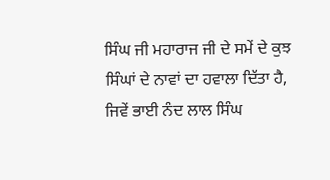ਸਿੰਘ ਜੀ ਮਹਾਰਾਜ ਜੀ ਦੇ ਸਮੇਂ ਦੇ ਕੁਝ ਸਿੰਘਾਂ ਦੇ ਨਾਵਾਂ ਦਾ ਹਵਾਲਾ ਦਿੱਤਾ ਹੈ, ਜਿਵੇਂ ਭਾਈ ਨੰਦ ਲਾਲ ਸਿੰਘ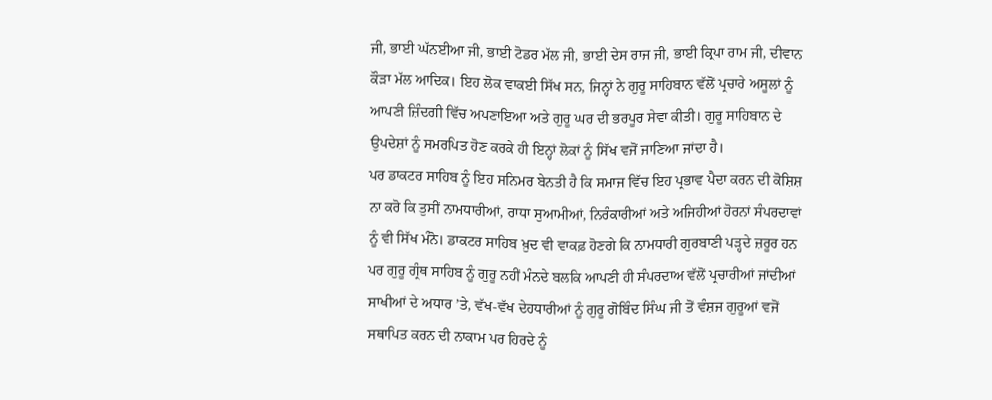ਜੀ, ਭਾਈ ਘੱਨਈਆ ਜੀ, ਭਾਈ ਟੋਡਰ ਮੱਲ ਜੀ, ਭਾਈ ਦੇਸ ਰਾਜ ਜੀ, ਭਾਈ ਕ੍ਰਿਪਾ ਰਾਮ ਜੀ, ਦੀਵਾਨ ਕੌੜਾ ਮੱਲ ਆਦਿਕ। ਇਹ ਲੋਕ ਵਾਕਈ ਸਿੱਖ ਸਨ, ਜਿਨ੍ਹਾਂ ਨੇ ਗੁਰੂ ਸਾਹਿਬਾਨ ਵੱਲੋਂ ਪ੍ਰਚਾਰੇ ਅਸੂਲਾਂ ਨੂੰ ਆਪਣੀ ਜ਼ਿੰਦਗੀ ਵਿੱਚ ਅਪਣਾਇਆ ਅਤੇ ਗੁਰੂ ਘਰ ਦੀ ਭਰਪੂਰ ਸੇਵਾ ਕੀਤੀ। ਗੁਰੂ ਸਾਹਿਬਾਨ ਦੇ ਉਪਦੇਸ਼ਾਂ ਨੂੰ ਸਮਰਪਿਤ ਹੋਣ ਕਰਕੇ ਹੀ ਇਨ੍ਹਾਂ ਲੋਕਾਂ ਨੂੰ ਸਿੱਖ ਵਜੋਂ ਜਾਣਿਆ ਜਾਂਦਾ ਹੈ।
ਪਰ ਡਾਕਟਰ ਸਾਹਿਬ ਨੂੰ ਇਹ ਸਨਿਮਰ ਬੇਨਤੀ ਹੈ ਕਿ ਸਮਾਜ ਵਿੱਚ ਇਹ ਪ੍ਰਭਾਵ ਪੈਦਾ ਕਰਨ ਦੀ ਕੋਸ਼ਿਸ਼ ਨਾ ਕਰੋ ਕਿ ਤੁਸੀਂ ਨਾਮਧਾਰੀਆਂ, ਰਾਧਾ ਸੁਆਮੀਆਂ, ਨਿਰੰਕਾਰੀਆਂ ਅਤੇ ਅਜਿਹੀਆਂ ਹੋਰਨਾਂ ਸੰਪਰਦਾਵਾਂ ਨੂੰ ਵੀ ਸਿੱਖ ਮੰਨੋ। ਡਾਕਟਰ ਸਾਹਿਬ ਖ਼ੁਦ ਵੀ ਵਾਕਫ਼ ਹੋਣਗੇ ਕਿ ਨਾਮਧਾਰੀ ਗੁਰਬਾਣੀ ਪੜ੍ਹਦੇ ਜ਼ਰੂਰ ਹਨ ਪਰ ਗੁਰੂ ਗ੍ਰੰਥ ਸਾਹਿਬ ਨੂੰ ਗੁਰੂ ਨਹੀਂ ਮੰਨਦੇ ਬਲਕਿ ਆਪਣੀ ਹੀ ਸੰਪਰਦਾਅ ਵੱਲੋਂ ਪ੍ਰਚਾਰੀਆਂ ਜਾਂਦੀਆਂ ਸਾਖੀਆਂ ਦੇ ਅਧਾਰ ’ਤੇ, ਵੱਖ-ਵੱਖ ਦੇਹਧਾਰੀਆਂ ਨੂੰ ਗੁਰੂ ਗੋਬਿੰਦ ਸਿੰਘ ਜੀ ਤੋਂ ਵੰਸ਼ਜ ਗੁਰੂਆਂ ਵਜੋਂ ਸਥਾਪਿਤ ਕਰਨ ਦੀ ਨਾਕਾਮ ਪਰ ਹਿਰਦੇ ਨੂੰ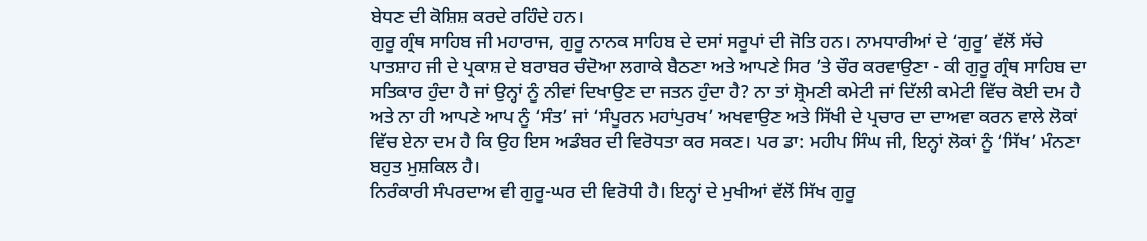ਬੇਧਣ ਦੀ ਕੋਸ਼ਿਸ਼ ਕਰਦੇ ਰਹਿੰਦੇ ਹਨ।
ਗੁਰੂ ਗ੍ਰੰਥ ਸਾਹਿਬ ਜੀ ਮਹਾਰਾਜ, ਗੁਰੂ ਨਾਨਕ ਸਾਹਿਬ ਦੇ ਦਸਾਂ ਸਰੂਪਾਂ ਦੀ ਜੋਤਿ ਹਨ। ਨਾਮਧਾਰੀਆਂ ਦੇ ‘ਗੁਰੂ’ ਵੱਲੋਂ ਸੱਚੇ ਪਾਤਸ਼ਾਹ ਜੀ ਦੇ ਪ੍ਰਕਾਸ਼ ਦੇ ਬਰਾਬਰ ਚੰਦੋਆ ਲਗਾਕੇ ਬੈਠਣਾ ਅਤੇ ਆਪਣੇ ਸਿਰ ’ਤੇ ਚੌਰ ਕਰਵਾਉਣਾ - ਕੀ ਗੁਰੂ ਗ੍ਰੰਥ ਸਾਹਿਬ ਦਾ ਸਤਿਕਾਰ ਹੁੰਦਾ ਹੈ ਜਾਂ ਉਨ੍ਹਾਂ ਨੂੰ ਨੀਵਾਂ ਦਿਖਾਉਣ ਦਾ ਜਤਨ ਹੁੰਦਾ ਹੈ? ਨਾ ਤਾਂ ਸ਼੍ਰੋਮਣੀ ਕਮੇਟੀ ਜਾਂ ਦਿੱਲੀ ਕਮੇਟੀ ਵਿੱਚ ਕੋਈ ਦਮ ਹੈ ਅਤੇ ਨਾ ਹੀ ਆਪਣੇ ਆਪ ਨੂੰ ‘ਸੰਤ’ ਜਾਂ ‘ਸੰਪੂਰਨ ਮਹਾਂਪੁਰਖ’ ਅਖਵਾਉਣ ਅਤੇ ਸਿੱਖੀ ਦੇ ਪ੍ਰਚਾਰ ਦਾ ਦਾਅਵਾ ਕਰਨ ਵਾਲੇ ਲੋਕਾਂ ਵਿੱਚ ਏਨਾ ਦਮ ਹੈ ਕਿ ਉਹ ਇਸ ਅਡੰਬਰ ਦੀ ਵਿਰੋਧਤਾ ਕਰ ਸਕਣ। ਪਰ ਡਾ: ਮਹੀਪ ਸਿੰਘ ਜੀ, ਇਨ੍ਹਾਂ ਲੋਕਾਂ ਨੂੰ ‘ਸਿੱਖ’ ਮੰਨਣਾ ਬਹੁਤ ਮੁਸ਼ਕਿਲ ਹੈ।
ਨਿਰੰਕਾਰੀ ਸੰਪਰਦਾਅ ਵੀ ਗੁਰੂ-ਘਰ ਦੀ ਵਿਰੋਧੀ ਹੈ। ਇਨ੍ਹਾਂ ਦੇ ਮੁਖੀਆਂ ਵੱਲੋਂ ਸਿੱਖ ਗੁਰੂ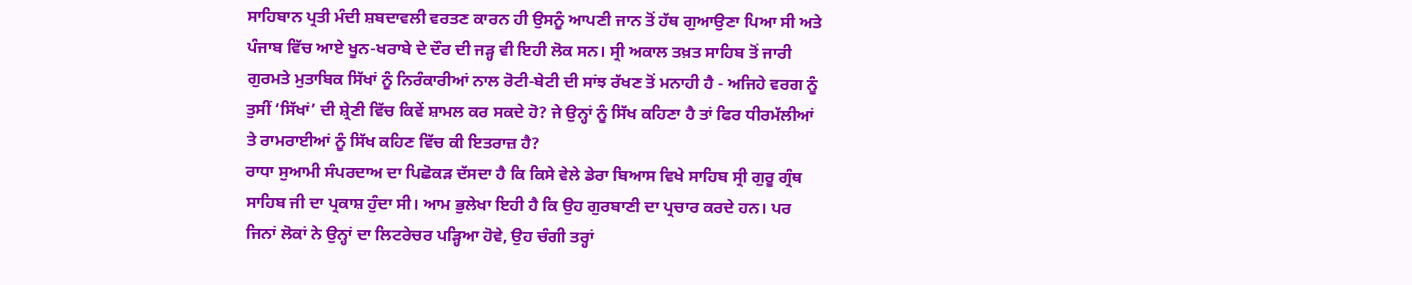ਸਾਹਿਬਾਨ ਪ੍ਰਤੀ ਮੰਦੀ ਸ਼ਬਦਾਵਲੀ ਵਰਤਣ ਕਾਰਨ ਹੀ ਉਸਨੂੰ ਆਪਣੀ ਜਾਨ ਤੋਂ ਹੱਥ ਗੁਆਉਣਾ ਪਿਆ ਸੀ ਅਤੇ ਪੰਜਾਬ ਵਿੱਚ ਆਏ ਖੂਨ-ਖਰਾਬੇ ਦੇ ਦੌਰ ਦੀ ਜੜ੍ਹ ਵੀ ਇਹੀ ਲੋਕ ਸਨ। ਸ੍ਰੀ ਅਕਾਲ ਤਖ਼ਤ ਸਾਹਿਬ ਤੋਂ ਜਾਰੀ ਗੁਰਮਤੇ ਮੁਤਾਬਿਕ ਸਿੱਖਾਂ ਨੂੰ ਨਿਰੰਕਾਰੀਆਂ ਨਾਲ ਰੋਟੀ-ਬੇਟੀ ਦੀ ਸਾਂਝ ਰੱਖਣ ਤੋਂ ਮਨਾਹੀ ਹੈ - ਅਜਿਹੇ ਵਰਗ ਨੂੰ ਤੁਸੀਂ ‘ਸਿੱਖਾਂ’ ਦੀ ਸ਼੍ਰੇਣੀ ਵਿੱਚ ਕਿਵੇਂ ਸ਼ਾਮਲ ਕਰ ਸਕਦੇ ਹੋ? ਜੇ ਉਨ੍ਹਾਂ ਨੂੰ ਸਿੱਖ ਕਹਿਣਾ ਹੈ ਤਾਂ ਫਿਰ ਧੀਰਮੱਲੀਆਂ ਤੇ ਰਾਮਰਾਈਆਂ ਨੂੰ ਸਿੱਖ ਕਹਿਣ ਵਿੱਚ ਕੀ ਇਤਰਾਜ਼ ਹੈ?
ਰਾਧਾ ਸੁਆਮੀ ਸੰਪਰਦਾਅ ਦਾ ਪਿਛੋਕੜ ਦੱਸਦਾ ਹੈ ਕਿ ਕਿਸੇ ਵੇਲੇ ਡੇਰਾ ਬਿਆਸ ਵਿਖੇ ਸਾਹਿਬ ਸ੍ਰੀ ਗੁਰੂ ਗ੍ਰੰਥ ਸਾਹਿਬ ਜੀ ਦਾ ਪ੍ਰਕਾਸ਼ ਹੁੰਦਾ ਸੀ। ਆਮ ਭੁਲੇਖਾ ਇਹੀ ਹੈ ਕਿ ਉਹ ਗੁਰਬਾਣੀ ਦਾ ਪ੍ਰਚਾਰ ਕਰਦੇ ਹਨ। ਪਰ ਜਿਨਾਂ ਲੋਕਾਂ ਨੇ ਉਨ੍ਹਾਂ ਦਾ ਲਿਟਰੇਚਰ ਪੜ੍ਹਿਆ ਹੋਵੇ, ਉਹ ਚੰਗੀ ਤਰ੍ਹਾਂ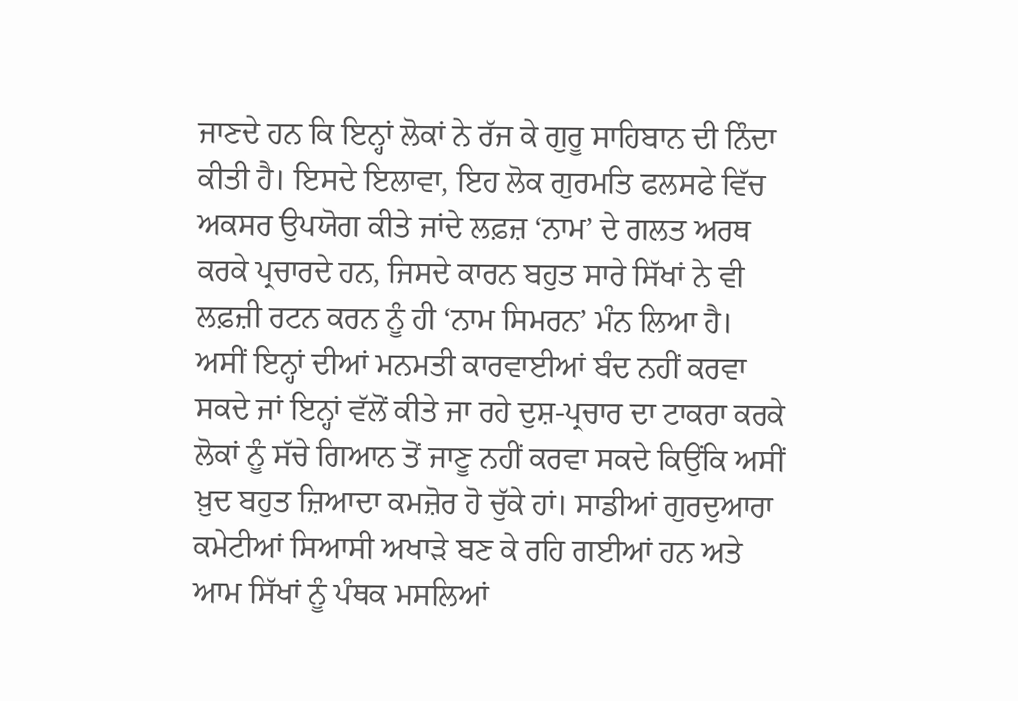ਜਾਣਦੇ ਹਨ ਕਿ ਇਨ੍ਹਾਂ ਲੋਕਾਂ ਨੇ ਰੱਜ ਕੇ ਗੁਰੂ ਸਾਹਿਬਾਨ ਦੀ ਨਿੰਦਾ ਕੀਤੀ ਹੈ। ਇਸਦੇ ਇਲਾਵਾ, ਇਹ ਲੋਕ ਗੁਰਮਤਿ ਫਲਸਫੇ ਵਿੱਚ ਅਕਸਰ ਉਪਯੋਗ ਕੀਤੇ ਜਾਂਦੇ ਲਫ਼ਜ਼ ‘ਨਾਮ’ ਦੇ ਗਲਤ ਅਰਥ ਕਰਕੇ ਪ੍ਰਚਾਰਦੇ ਹਨ, ਜਿਸਦੇ ਕਾਰਨ ਬਹੁਤ ਸਾਰੇ ਸਿੱਖਾਂ ਨੇ ਵੀ ਲਫ਼ਜ਼ੀ ਰਟਨ ਕਰਨ ਨੂੰ ਹੀ ‘ਨਾਮ ਸਿਮਰਨ’ ਮੰਨ ਲਿਆ ਹੈ।
ਅਸੀਂ ਇਨ੍ਹਾਂ ਦੀਆਂ ਮਨਮਤੀ ਕਾਰਵਾਈਆਂ ਬੰਦ ਨਹੀਂ ਕਰਵਾ ਸਕਦੇ ਜਾਂ ਇਨ੍ਹਾਂ ਵੱਲੋਂ ਕੀਤੇ ਜਾ ਰਹੇ ਦੁਸ਼-ਪ੍ਰਚਾਰ ਦਾ ਟਾਕਰਾ ਕਰਕੇ ਲੋਕਾਂ ਨੂੰ ਸੱਚੇ ਗਿਆਨ ਤੋਂ ਜਾਣੂ ਨਹੀਂ ਕਰਵਾ ਸਕਦੇ ਕਿਉਂਕਿ ਅਸੀਂ ਖ਼ੁਦ ਬਹੁਤ ਜ਼ਿਆਦਾ ਕਮਜ਼ੋਰ ਹੋ ਚੁੱਕੇ ਹਾਂ। ਸਾਡੀਆਂ ਗੁਰਦੁਆਰਾ ਕਮੇਟੀਆਂ ਸਿਆਸੀ ਅਖਾੜੇ ਬਣ ਕੇ ਰਹਿ ਗਈਆਂ ਹਨ ਅਤੇ ਆਮ ਸਿੱਖਾਂ ਨੂੰ ਪੰਥਕ ਮਸਲਿਆਂ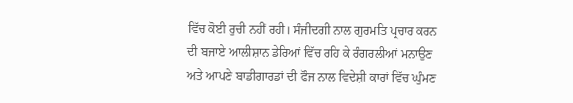ਵਿੱਚ ਕੋਈ ਰੁਚੀ ਨਹੀਂ ਰਹੀ। ਸੰਜੀਦਗੀ ਨਾਲ ਗੁਰਮਤਿ ਪ੍ਰਚਾਰ ਕਰਨ ਦੀ ਬਜਾਏ ਆਲੀਸ਼ਾਨ ਡੇਰਿਆਂ ਵਿੱਚ ਰਹਿ ਕੇ ਰੰਗਰਲੀਆਂ ਮਨਾਉਣ ਅਤੇ ਆਪਣੇ ਬਾਡੀਗਾਰਡਾਂ ਦੀ ਫੌਜ ਨਾਲ ਵਿਦੇਸ਼ੀ ਕਾਰਾਂ ਵਿੱਚ ਘੁੰਮਣ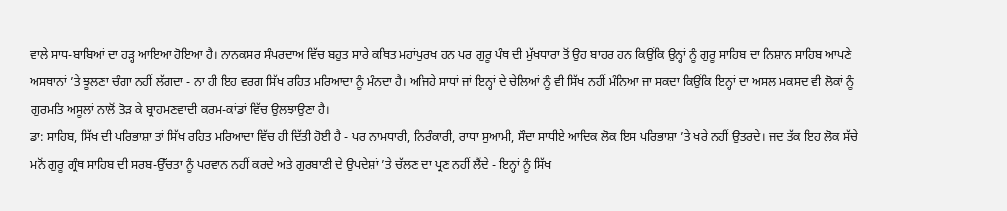ਵਾਲੇ ਸਾਧ-ਬਾਬਿਆਂ ਦਾ ਹੜ੍ਹ ਆਇਆ ਹੋਇਆ ਹੈ। ਨਾਨਕਸਰ ਸੰਪਰਦਾਅ ਵਿੱਚ ਬਹੁਤ ਸਾਰੇ ਕਥਿਤ ਮਹਾਂਪੁਰਖ ਹਨ ਪਰ ਗੁਰੂ ਪੰਥ ਦੀ ਮੁੱਖਧਾਰਾ ਤੋਂ ਉਹ ਬਾਹਰ ਹਨ ਕਿਉਂਕਿ ਉਨ੍ਹਾਂ ਨੂੰ ਗੁਰੂ ਸਾਹਿਬ ਦਾ ਨਿਸ਼ਾਨ ਸਾਹਿਬ ਆਪਣੇ ਅਸਥਾਨਾਂ ’ਤੇ ਝੂਲਣਾ ਚੰਗਾ ਨਹੀਂ ਲੱਗਦਾ - ਨਾ ਹੀ ਇਹ ਵਰਗ ਸਿੱਖ ਰਹਿਤ ਮਰਿਆਦਾ ਨੂੰ ਮੰਨਦਾ ਹੈ। ਅਜਿਹੇ ਸਾਧਾਂ ਜਾਂ ਇਨ੍ਹਾਂ ਦੇ ਚੇਲਿਆਂ ਨੂੰ ਵੀ ਸਿੱਖ ਨਹੀਂ ਮੰਨਿਆ ਜਾ ਸਕਦਾ ਕਿਉਂਕਿ ਇਨ੍ਹਾਂ ਦਾ ਅਸਲ ਮਕਸਦ ਵੀ ਲੋਕਾਂ ਨੂੰ ਗੁਰਮਤਿ ਅਸੂਲਾਂ ਨਾਲੋਂ ਤੋੜ ਕੇ ਬ੍ਰਾਹਮਣਵਾਦੀ ਕਰਮ-ਕਾਂਡਾਂ ਵਿੱਚ ਉਲਝਾਉਣਾ ਹੈ।
ਡਾ: ਸਾਹਿਬ, ਸਿੱਖ ਦੀ ਪਰਿਭਾਸ਼ਾ ਤਾਂ ਸਿੱਖ ਰਹਿਤ ਮਰਿਆਦਾ ਵਿੱਚ ਹੀ ਦਿੱਤੀ ਹੋਈ ਹੈ - ਪਰ ਨਾਮਧਾਰੀ, ਨਿਰੰਕਾਰੀ, ਰਾਧਾ ਸੁਆਮੀ, ਸੌਦਾ ਸਾਧੀਏ ਆਦਿਕ ਲੋਕ ਇਸ ਪਰਿਭਾਸ਼ਾ ’ਤੇ ਖਰੇ ਨਹੀਂ ਉਤਰਦੇ। ਜਦ ਤੱਕ ਇਹ ਲੋਕ ਸੱਚੇ ਮਨੋਂ ਗੁਰੂ ਗ੍ਰੰਥ ਸਾਹਿਬ ਦੀ ਸਰਬ-ਉੱਚਤਾ ਨੂੰ ਪਰਵਾਨ ਨਹੀਂ ਕਰਦੇ ਅਤੇ ਗੁਰਬਾਣੀ ਦੇ ਉਪਦੇਸ਼ਾਂ ’ਤੇ ਚੱਲਣ ਦਾ ਪ੍ਰਣ ਨਹੀਂ ਲੈਂਦੇ - ਇਨ੍ਹਾਂ ਨੂੰ ਸਿੱਖ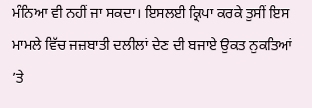ਮੰਨਿਆ ਵੀ ਨਹੀਂ ਜਾ ਸਕਦਾ। ਇਸਲਈ ਕ੍ਰਿਪਾ ਕਰਕੇ ਤੁਸੀਂ ਇਸ ਮਾਮਲੇ ਵਿੱਚ ਜਜ਼ਬਾਤੀ ਦਲੀਲਾਂ ਦੇਣ ਦੀ ਬਜਾਏ ਉਕਤ ਨੁਕਤਿਆਂ ’ਤੇ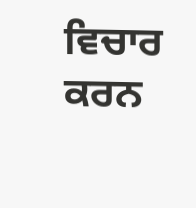ਵਿਚਾਰ ਕਰਨ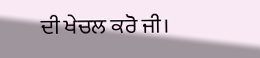ਦੀ ਖੇਚਲ ਕਰੋ ਜੀ।